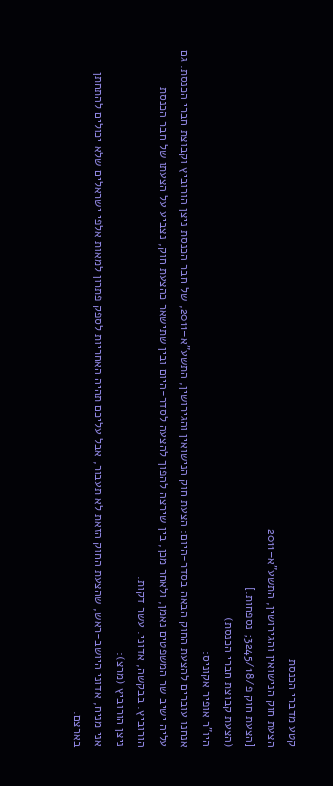קטע מדברי הכנסת
הצעת חוק הנישואין והגירושין, התשע"א–2011
[הצעת חוק פ/3245/18; נספחות.]
(הצעת קבוצת חברי הכנסת)
היו"ר אופיר אקוניס:
אנחנו עוברים להצעת החוק הבאה בסדר-היום: הצעת חוק הנישואין והגירושין, התשע"א–2011, של חבר הכנסת ניצן הורוביץ וקבוצת חברי הכנסת. גם עליה ישיב שר המשפטים נאמן, ולאחר מכן, בין שירצה להפוך להצעה לסדר-היום ובין שתישאר כהצעת חוק, נצביע על הצעתו של חבר הכנסת הורוביץ. בבקשה, אדוני. עשר דקות.
ניצן הורוביץ (מרצ):
אני מניח, אדוני היושב-ראש, שהצעת החוק הזאת לא תעבור, אבל עליכם תהיה האחריות לספק פתרון למאות אלפי ישראלים שלא יכולים להתחתן בארצם.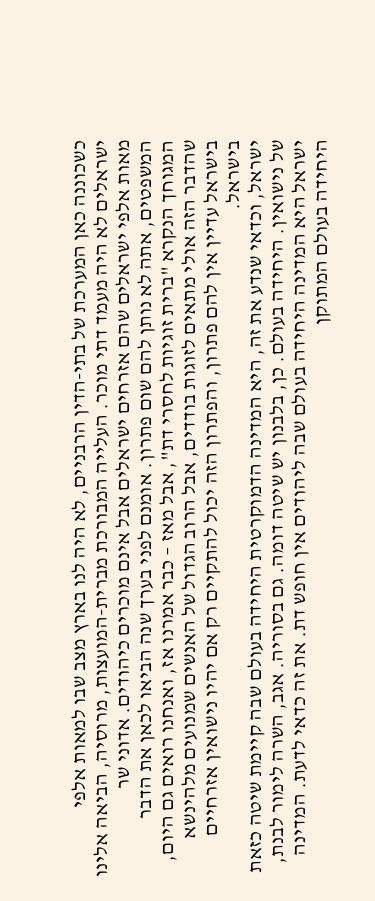כשכוננה כאן המערכת של בתי-הדין הרבניים, לא היה לנו בארץ מצב שבו למאות אלפי ישראלים לא היה מעמד דתי מוכר. העלייה המבורכת מברית-המועצות, מרוסיה, הביאה אלינו מאות אלפי ישראלים שהם אזרחים ישראלים אבל אינם מוכרים כיהודים. אדוני שר המשפטים, אתה לא נותן להם שום פתרון. אומנם לפני בערך שנה הביאו לכאן את הדבר המגוחך הנקרא "ברית זוגיות לחסרי דת", אבל מאז – כבר אמרנו אז, ואנחנו רואים גם היום, שהדבר הזה אולי מתאים לזוגות בודדים, אבל הרוב הגדול של האנשים שמנועים מלהינשא בישראל עדיין אין להם פתרון, והפתרון הזה יכול להתקיים רק אם יהיו נישואין אזרחיים בישראל.
ישראל, וכדאי שנדע את זה, היא המדינה הדמוקרטית היחידה בעולם שבה קיימת שיטה כזאת של נישואין. היחידה בעולם. כן, בלבנון יש שיטה דומה. גם בסוריה. אגב, השרה לימור לבנת, ישראל היא המדינה היחידה בעולם שבה ליהודים אין חופש דת. את זה כדאי לדעת. המדינה היחידה בעולם המתוקן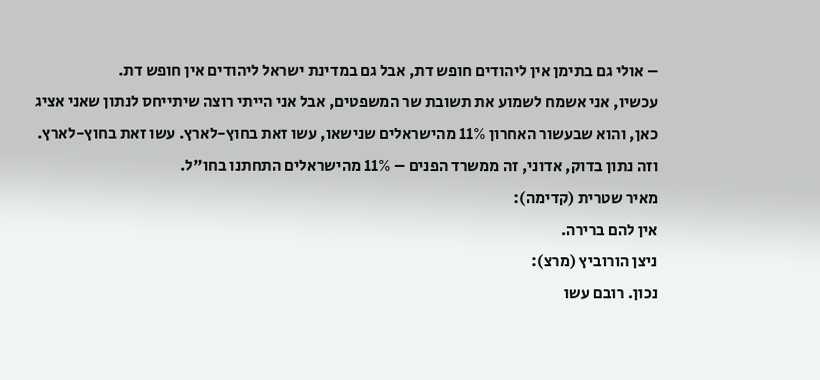– אולי גם בתימן אין ליהודים חופש דת, אבל גם במדינת ישראל ליהודים אין חופש דת.
עכשיו, אני אשמח לשמוע את תשובת שר המשפטים, אבל אני הייתי רוצה שיתייחס לנתון שאני אציג כאן, והוא שבעשור האחרון 11% מהישראלים שנישאו, עשו זאת בחוץ-לארץ. עשו זאת בחוץ-לארץ. וזה נתון בדוק, אדוני, זה ממשרד הפנים – 11% מהישראלים התחתנו בחו"ל.
מאיר שטרית (קדימה):
אין להם ברירה.
ניצן הורוביץ (מרצ):
נכון. רובם עשו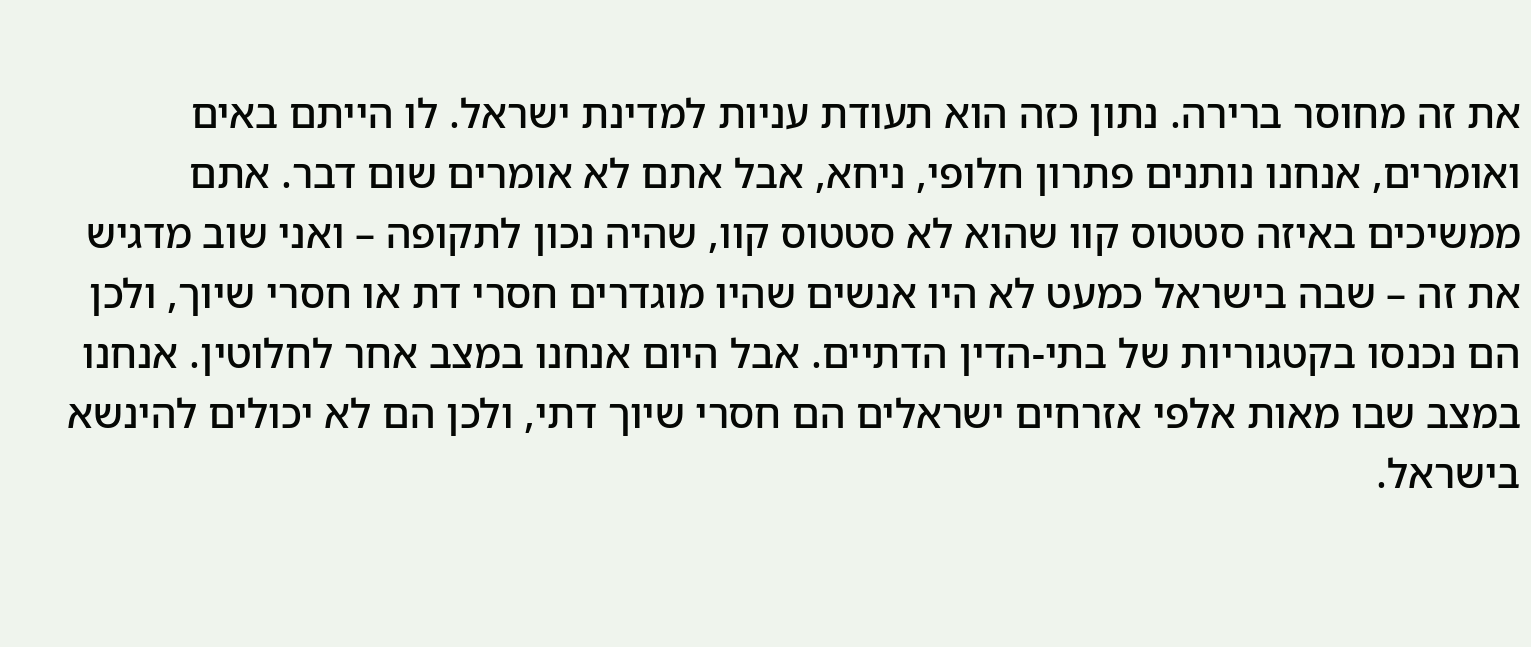את זה מחוסר ברירה. נתון כזה הוא תעודת עניות למדינת ישראל. לו הייתם באים ואומרים, אנחנו נותנים פתרון חלופי, ניחא, אבל אתם לא אומרים שום דבר. אתם ממשיכים באיזה סטטוס קוו שהוא לא סטטוס קוו, שהיה נכון לתקופה – ואני שוב מדגיש את זה – שבה בישראל כמעט לא היו אנשים שהיו מוגדרים חסרי דת או חסרי שיוך, ולכן הם נכנסו בקטגוריות של בתי-הדין הדתיים. אבל היום אנחנו במצב אחר לחלוטין. אנחנו במצב שבו מאות אלפי אזרחים ישראלים הם חסרי שיוך דתי, ולכן הם לא יכולים להינשא בישראל.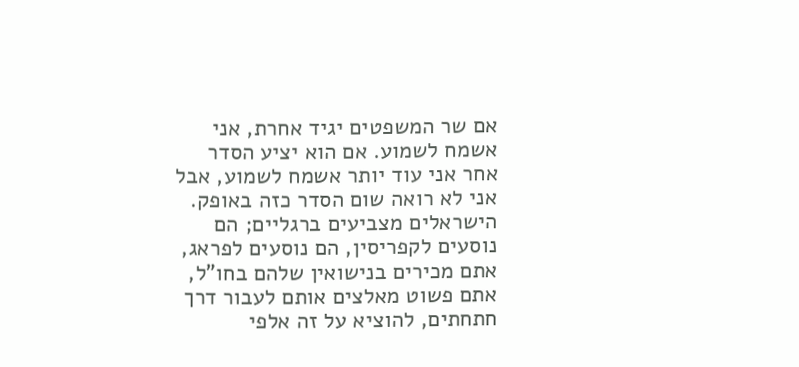אם שר המשפטים יגיד אחרת, אני אשמח לשמוע. אם הוא יציע הסדר אחר אני עוד יותר אשמח לשמוע, אבל אני לא רואה שום הסדר כזה באופק.
הישראלים מצביעים ברגליים; הם נוסעים לקפריסין, הם נוסעים לפראג, אתם מכירים בנישואין שלהם בחו"ל, אתם פשוט מאלצים אותם לעבור דרך חתחתים, להוציא על זה אלפי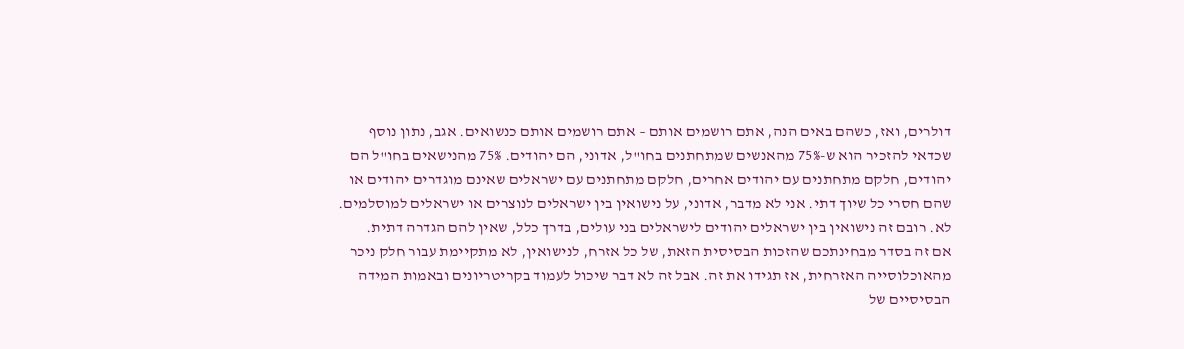דולרים, ואז, כשהם באים הנה, אתם רושמים אותם – אתם רושמים אותם כנשואים. אגב, נתון נוסף שכדאי להזכיר הוא ש-75% מהאנשים שמתחתנים בחו"ל, אדוני, הם יהודים. 75% מהנישאים בחו"ל הם יהודים, חלקם מתחתנים עם יהודים אחרים, חלקם מתחתנים עם ישראלים שאינם מוגדרים יהודים או שהם חסרי כל שיוך דתי. אני לא מדבר, אדוני, על נישואין בין ישראלים לנוצרים או ישראלים למוסלמים. לא. רובם זה נישואין בין ישראלים יהודים לישראלים בני עולים, בדרך כלל, שאין להם הגדרה דתית.
אם זה בסדר מבחינתכם שהזכות הבסיסית הזאת, של כל אזרח, לנישואין, לא מתקיימת עבור חלק ניכר מהאוכלוסייה האזרחית, אז תגידו את זה. אבל זה לא דבר שיכול לעמוד בקריטריונים ובאמות המידה הבסיסיים של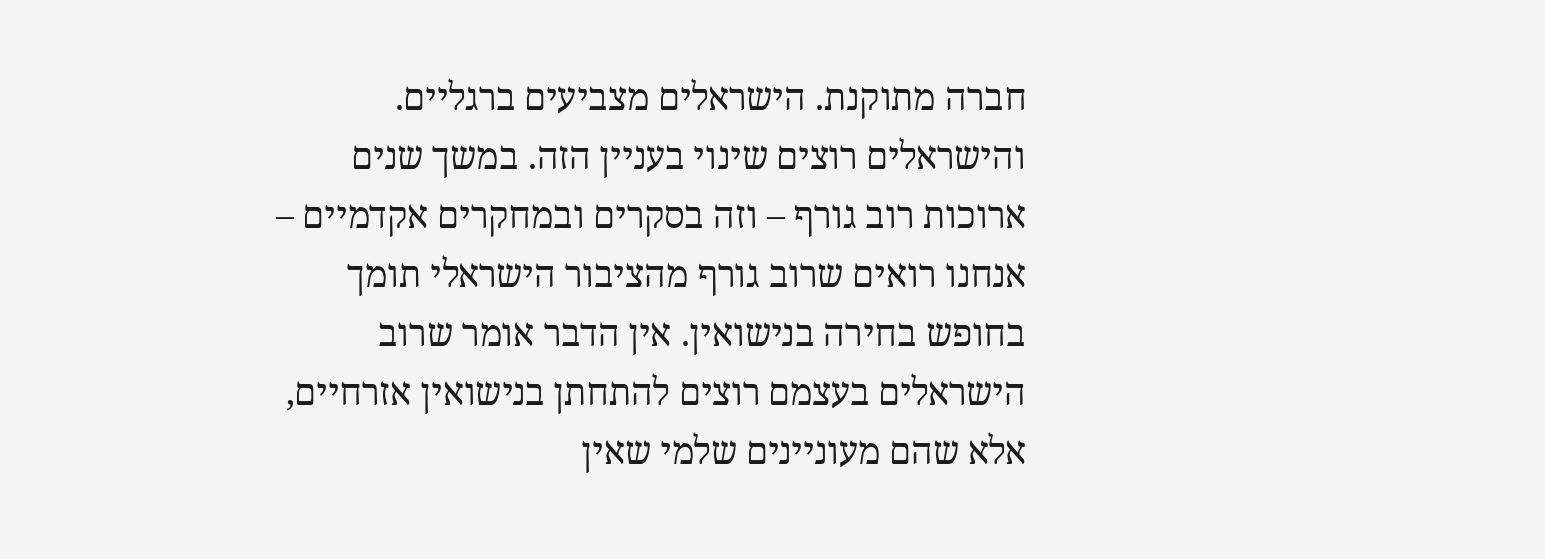חברה מתוקנת. הישראלים מצביעים ברגליים. והישראלים רוצים שינוי בעניין הזה. במשך שנים ארוכות רוב גורף – וזה בסקרים ובמחקרים אקדמיים – אנחנו רואים שרוב גורף מהציבור הישראלי תומך בחופש בחירה בנישואין. אין הדבר אומר שרוב הישראלים בעצמם רוצים להתחתן בנישואין אזרחיים, אלא שהם מעוניינים שלמי שאין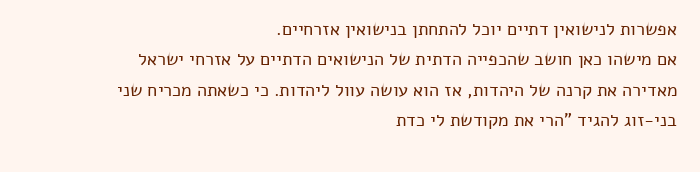אפשרות לנישואין דתיים יוכל להתחתן בנישואין אזרחיים.
אם מישהו כאן חושב שהכפייה הדתית של הנישואים הדתיים על אזרחי ישראל מאדירה את קרנה של היהדות, אז הוא עושה עוול ליהדות. כי כשאתה מכריח שני בני-זוג להגיד "הרי את מקודשת לי כדת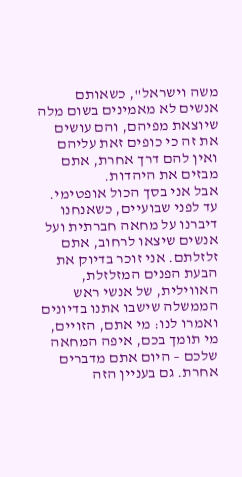משה וישראל", כשאותם אנשים לא מאמינים בשום מלה שיוצאת מפיהם, והם עושים את זה כי כופים זאת עליהם ואין להם דרך אחרת, אתם מבזים את היהדות.
אבל אני בסך הכול אופטימי. עד לפני שבועיים, כשאנחנו דיברנו על מחאה חברתית ועל אנשים שיצאו לרחוב, אתם זלזלתם. אני זוכר בדיוק את הבעת הפנים המזלזלת, האווילית, של אנשי ראש הממשלה שישבו אתנו בדיונים ואמרו לנו: מי אתם, הזויים, מי תומך בכם, איפה המחאה שלכם – היום אתם מדברים אחרת. גם בעניין הזה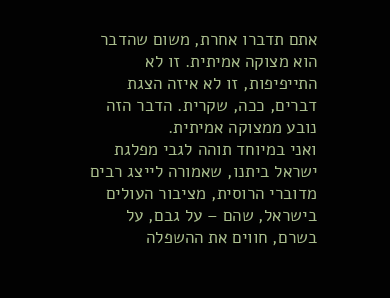אתם תדברו אחרת, משום שהדבר הוא מצוקה אמיתית. זו לא התייפיפות, זו לא איזה הצגת דברים, ככה, שקרית. הדבר הזה נובע ממצוקה אמיתית.
ואני במיוחד תוהה לגבי מפלגת ישראל ביתנו, שאמורה לייצג רבים מדוברי הרוסית, מציבור העולים בישראל, שהם – על גבם, על בשרם, חווים את ההשפלה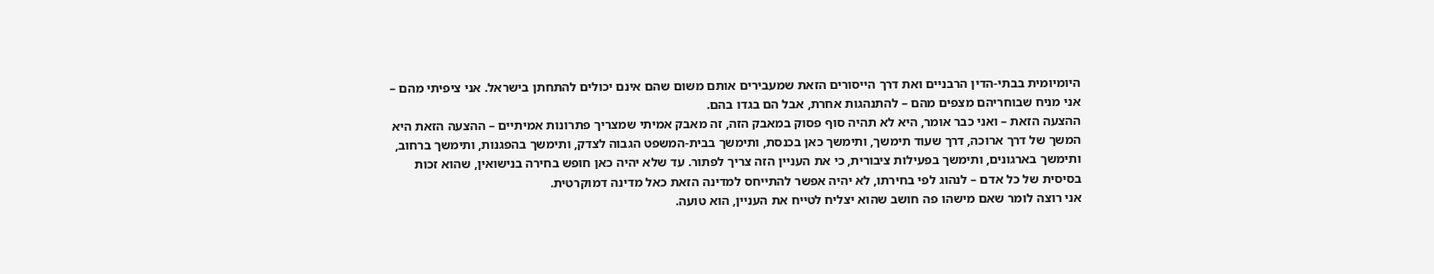היומיומית בבתי-הדין הרבניים ואת דרך הייסורים הזאת שמעבירים אותם משום שהם אינם יכולים להתחתן בישראל. אני ציפיתי מהם – אני מניח שבוחריהם מצפים מהם – להתנהגות אחרת, אבל הם בגדו בהם.
ההצעה הזאת – ואני כבר אומר, היא לא תהיה סוף פסוק במאבק הזה, זה מאבק אמיתי שמצריך פתרונות אמיתיים – ההצעה הזאת היא המשך של דרך ארוכה, דרך שעוד תימשך, ותימשך כאן בכנסת, ותימשך בבית-המשפט הגבוה לצדק, ותימשך בהפגנות, ותימשך ברחוב, ותימשך בארגונים, ותימשך בפעילות ציבורית, כי את העניין הזה צריך לפתור. עד שלא יהיה כאן חופש בחירה בנישואין, שהוא זכות בסיסית של כל אדם – לנהוג לפי בחירתו, לא יהיה אפשר להתייחס למדינה הזאת כאל מדינה דמוקרטית.
אני רוצה לומר שאם מישהו פה חושב שהוא יצליח לטייח את העניין, הוא טועה.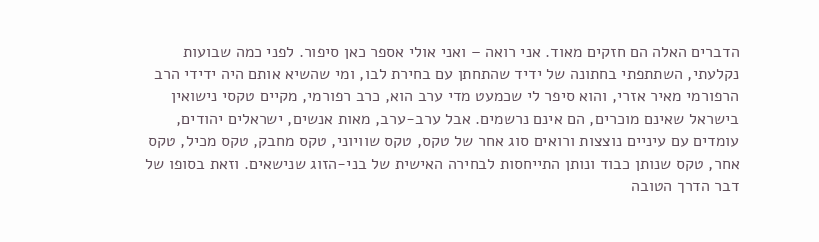הדברים האלה הם חזקים מאוד. אני רואה – ואני אולי אספר כאן סיפור. לפני כמה שבועות נקלעתי, השתתפתי בחתונה של ידיד שהתחתן עם בחירת לבו, ומי שהשיא אותם היה ידידי הרב הרפורמי מאיר אזרי, והוא סיפר לי שכמעט מדי ערב הוא, כרב רפורמי, מקיים טקסי נישואין בישראל שאינם מוכרים, הם אינם נרשמים. אבל ערב-ערב, מאות אנשים, ישראלים יהודים, עומדים עם עיניים נוצצות ורואים סוג אחר של טקס, טקס שוויוני, טקס מחבק, טקס מכיל, טקס אחר, טקס שנותן כבוד ונותן התייחסות לבחירה האישית של בני-הזוג שנישאים. וזאת בסופו של דבר הדרך הטובה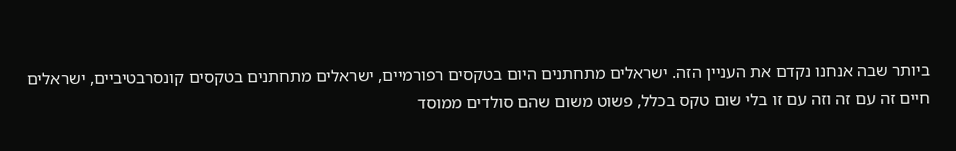ביותר שבה אנחנו נקדם את העניין הזה. ישראלים מתחתנים היום בטקסים רפורמיים, ישראלים מתחתנים בטקסים קונסרבטיביים, ישראלים חיים זה עם זה וזה עם זו בלי שום טקס בכלל, פשוט משום שהם סולדים ממוסד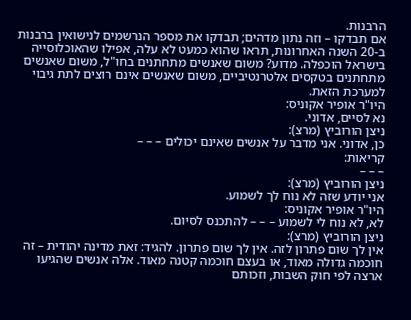הרבנות.
אם תבדקו – וזה נתון מדהים; תבדקו את מספר הנרשמים לנישואין ברבנות ב-20 השנה האחרונות, תראו שהוא כמעט לא עלה, אפילו שהאוכלוסייה בישראל הוכפלה. מדוע? משום שאנשים מתחתנים בחו"ל, משום שאנשים מתחתנים בטקסים אלטרנטיביים, משום שאנשים אינם רוצים לתת גיבוי למערכת הזאת.
היו"ר אופיר אקוניס:
נא לסיים, אדוני.
ניצן הורוביץ (מרצ):
כן, אדוני. אני מדבר על אנשים שאינם יכולים – – –
קריאות:
– – –
ניצן הורוביץ (מרצ):
אני יודע שזה לא נוח לך לשמוע.
היו"ר אופיר אקוניס:
לא, לא נוח לי לשמוע – – – להתכנס לסיום.
ניצן הורוביץ (מרצ):
אין לך שום פתרון לזה. אין לך שום פתרון. להגיד: זאת מדינה יהודית – זה חוכמה גדולה מאוד, או בעצם חוכמה קטנה מאוד. אלה אנשים שהגיעו ארצה לפי חוק השבות, וזכותם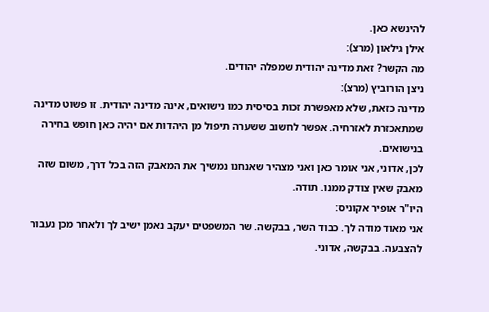להינשא כאן.
אילן גילאון (מרצ):
מה הקשר? זאת מדינה יהודית שמפלה יהודים.
ניצן הורוביץ (מרצ):
מדינה כזאת, שלא מאפשרת זכות בסיסית כמו נישואים, אינה מדינה יהודית. זו פשוט מדינה שמתאכזרת לאזרחיה. אפשר לחשוב ששערה תיפול מן היהדות אם יהיה כאן חופש בחירה בנישואים.
לכן, אדוני, אני אומר כאן ואני מצהיר שאנחנו נמשיך את המאבק הזה בכל דרך, משום שזה מאבק שאין צודק ממנו. תודה.
היו"ר אופיר אקוניס:
אני מאוד מודה לך. כבוד השר, בבקשה. שר המשפטים יעקב נאמן ישיב לך ולאחר מכן נעבור להצבעה. בבקשה, אדוני.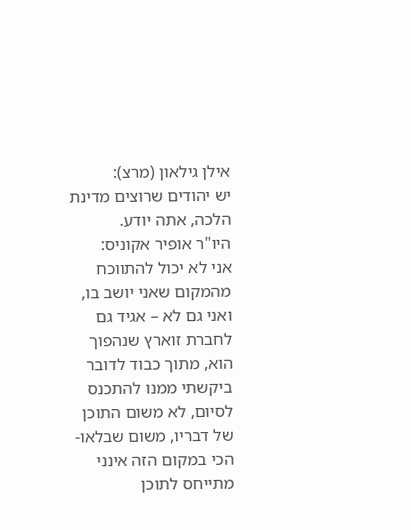אילן גילאון (מרצ):
יש יהודים שרוצים מדינת הלכה, אתה יודע.
היו"ר אופיר אקוניס:
אני לא יכול להתווכח מהמקום שאני יושב בו, ואני גם לא – אגיד גם לחברת זוארץ שנהפוך הוא, מתוך כבוד לדובר ביקשתי ממנו להתכנס לסיום, לא משום התוכן של דבריו, משום שבלאו-הכי במקום הזה אינני מתייחס לתוכן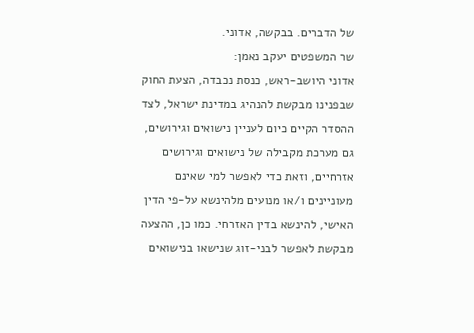של הדברים. בבקשה, אדוני.
שר המשפטים יעקב נאמן:
אדוני היושב-ראש, כנסת נכבדה, הצעת החוק שבפנינו מבקשת להנהיג במדינת ישראל, לצד ההסדר הקיים כיום לעניין נישואים וגירושים, גם מערכת מקבילה של נישואים וגירושים אזרחיים, וזאת כדי לאפשר למי שאינם מעוניינים ו/או מנועים מלהינשא על-פי הדין האישי, להינשא בדין האזרחי. כמו כן, ההצעה מבקשת לאפשר לבני-זוג שנישאו בנישואים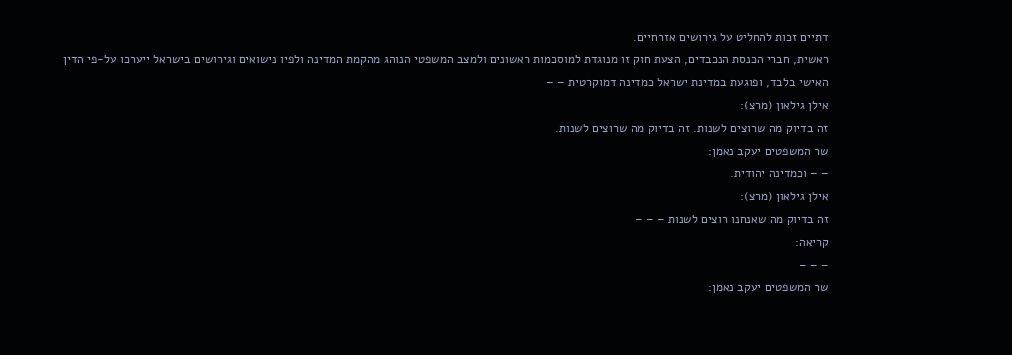דתיים זכות להחליט על גירושים אזרחיים.
ראשית, חברי הכנסת הנכבדים, הצעת חוק זו מנוגדת למוסכמות ראשונים ולמצב המשפטי הנוהג מהקמת המדינה ולפיו נישואים וגירושים בישראל ייערכו על-פי הדין האישי בלבד, ופוגעת במדינת ישראל כמדינה דמוקרטית – –
אילן גילאון (מרצ):
זה בדיוק מה שרוצים לשנות. זה בדיוק מה שרוצים לשנות.
שר המשפטים יעקב נאמן:
– – וכמדינה יהודית.
אילן גילאון (מרצ):
זה בדיוק מה שאנחנו רוצים לשנות – – –
קריאה:
– – –
שר המשפטים יעקב נאמן: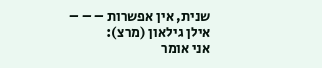שנית, אין אפשרות – – –
אילן גילאון (מרצ):
אני אומר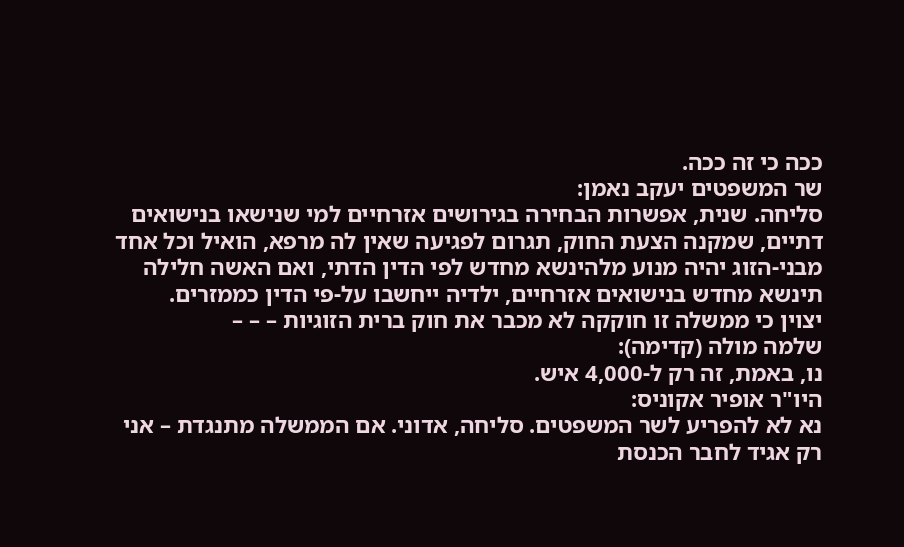ככה כי זה ככה.
שר המשפטים יעקב נאמן:
סליחה. שנית, אפשרות הבחירה בגירושים אזרחיים למי שנישאו בנישואים דתיים, שמקנה הצעת החוק, תגרום לפגיעה שאין לה מרפא, הואיל וכל אחד מבני-הזוג יהיה מנוע מלהינשא מחדש לפי הדין הדתי, ואם האשה חלילה תינשא מחדש בנישואים אזרחיים, ילדיה ייחשבו על-פי הדין כממזרים.
יצוין כי ממשלה זו חוקקה לא מכבר את חוק ברית הזוגיות – – –
שלמה מולה (קדימה):
נו, באמת, זה רק ל-4,000 איש.
היו"ר אופיר אקוניס:
נא לא להפריע לשר המשפטים. סליחה, אדוני. אם הממשלה מתנגדת – אני רק אגיד לחבר הכנסת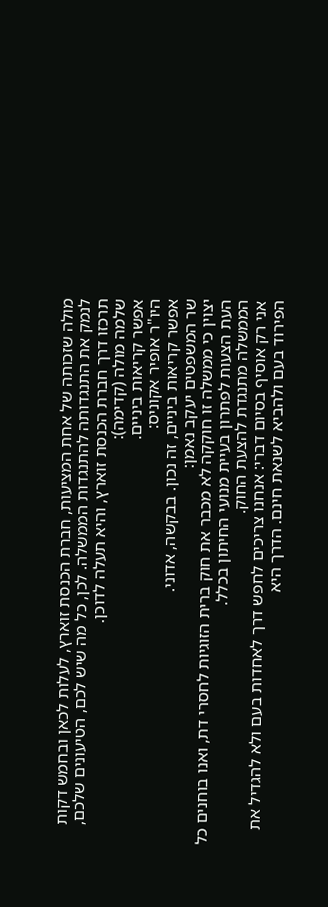מולה שזכותה של אחת המציעות, חברת הכנסת זוארץ, לעלות לכאן ובחמש דקות לנמק את התנגדותה להתנגדות הממשלה. לכן, כל מה שיש לכם, הטיעונים שלכם, תרכזו דרך חברת הכנסת זוארץ, והיא תעלה לדוכן.
שלמה מולה (קדימה):
אפשר קריאות ביניים.
היו"ר אופיר אקוניס:
אפשר קריאות ביניים, זה נכון. בבקשה, אדוני.
שר המשפטים יעקב נאמן:
יצוין כי ממשלה זו חוקקה לא מכבר את חוק ברית הזוגיות לחסרי דת, ואנו בוחנים כל העת הצעות לפתרון בעיית מנועי החיתון בכלל.
הממשלה מתנגדת להצעת החוק.
אני רק אוסיף בסיום דברי: אנחנו צריכים לחפש דרך לאחדות בעם ולא להגדיל את הפירוד בעם ולהביא לשנאת חינם. הדרך היא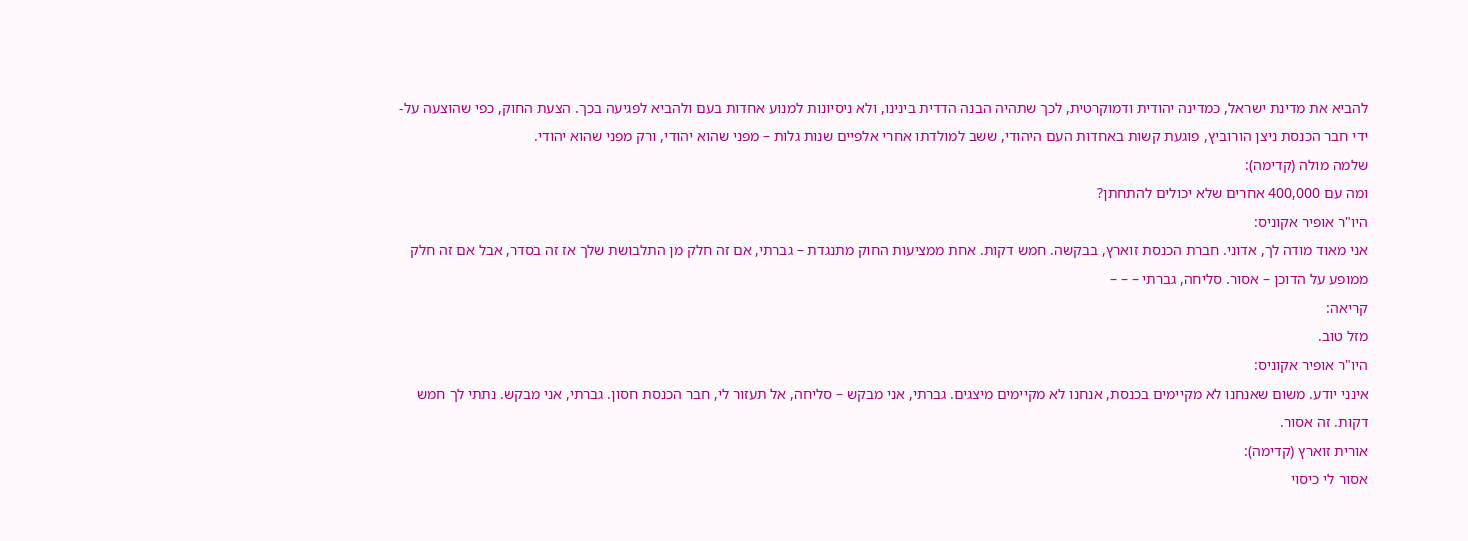להביא את מדינת ישראל, כמדינה יהודית ודמוקרטית, לכך שתהיה הבנה הדדית בינינו, ולא ניסיונות למנוע אחדות בעם ולהביא לפגיעה בכך. הצעת החוק, כפי שהוצעה על-ידי חבר הכנסת ניצן הורוביץ, פוגעת קשות באחדות העם היהודי, ששב למולדתו אחרי אלפיים שנות גלות – מפני שהוא יהודי, ורק מפני שהוא יהודי.
שלמה מולה (קדימה):
ומה עם 400,000 אחרים שלא יכולים להתחתן?
היו"ר אופיר אקוניס:
אני מאוד מודה לך, אדוני. חברת הכנסת זוארץ, בבקשה. חמש דקות. אחת ממציעות החוק מתנגדת – גברתי, אם זה חלק מן התלבושת שלך אז זה בסדר, אבל אם זה חלק ממופע על הדוכן – אסור. סליחה, גברתי – – –
קריאה:
מזל טוב.
היו"ר אופיר אקוניס:
אינני יודע. משום שאנחנו לא מקיימים בכנסת, אנחנו לא מקיימים מיצגים. גברתי, אני מבקש – סליחה, אל תעזור לי, חבר הכנסת חסון. גברתי, אני מבקש. נתתי לך חמש דקות. זה אסור.
אורית זוארץ (קדימה):
אסור לי כיסוי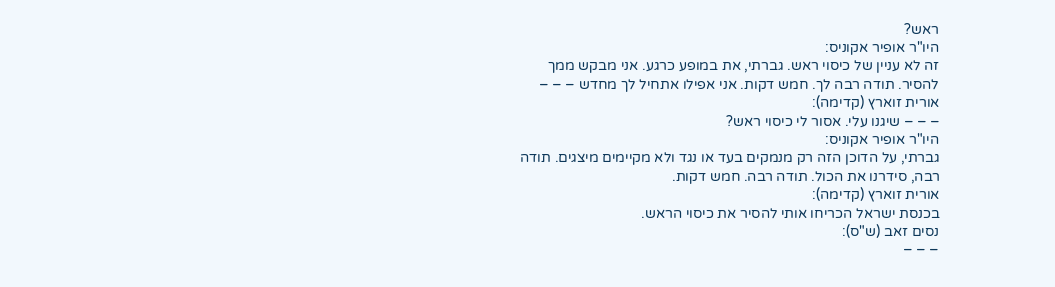ראש?
היו"ר אופיר אקוניס:
זה לא עניין של כיסוי ראש. גברתי, את במופע כרגע. אני מבקש ממך להסיר. תודה רבה לך. חמש דקות. אני אפילו אתחיל לך מחדש – – –
אורית זוארץ (קדימה):
– – – שיגנו עלי. אסור לי כיסוי ראש?
היו"ר אופיר אקוניס:
גברתי, על הדוכן הזה רק מנמקים בעד או נגד ולא מקיימים מיצגים. תודה רבה, סידרנו את הכול. תודה רבה. חמש דקות.
אורית זוארץ (קדימה):
בכנסת ישראל הכריחו אותי להסיר את כיסוי הראש.
נסים זאב (ש"ס):
– – –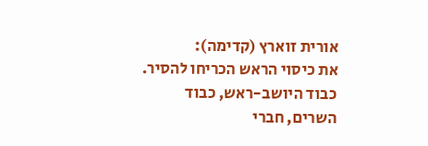אורית זוארץ (קדימה):
את כיסוי הראש הכריחו להסיר.
כבוד היושב-ראש, כבוד השרים, חברי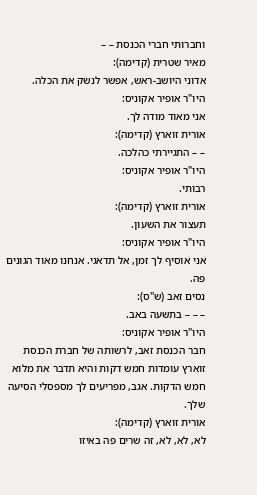וחברותי חברי הכנסת – –
מאיר שטרית (קדימה):
אדוני היושב-ראש, אפשר לנשק את הכלה.
היו"ר אופיר אקוניס:
אני מאוד מודה לך.
אורית זוארץ (קדימה):
– – התגיירתי כהלכה.
היו"ר אופיר אקוניס:
רבותי.
אורית זוארץ (קדימה):
תעצור את השעון.
היו"ר אופיר אקוניס:
אני אוסיף לך זמן, אל תדאגי. אנחנו מאוד הגונים פה.
נסים זאב (ש"ס):
– – – בתשעה באב.
היו"ר אופיר אקוניס:
חבר הכנסת זאב, לרשותה של חברת הכנסת זוארץ עומדות חמש דקות והיא תדבר את מלוא חמש הדקות. אגב, מפריעים לך מספסלי הסיעה שלך.
אורית זוארץ (קדימה):
לא, לא, לא, זה שרים פה באיזו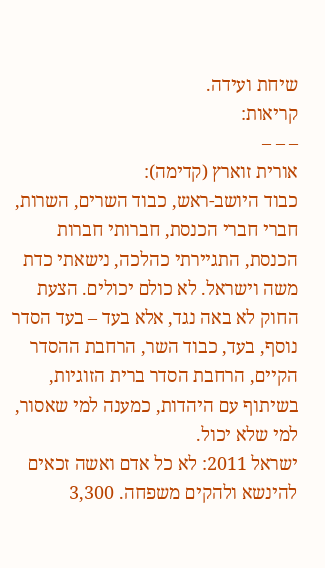שיחת ועידה.
קריאות:
– – –
אורית זוארץ (קדימה):
כבוד היושב-ראש, כבוד השרים, השרות, חברי חברי הכנסת, חברותי חברות הכנסת, התגיירתי כהלכה, נישאתי כדת משה וישראל. לא כולם יכולים. הצעת החוק לא באה נגד, אלא בעד – בעד הסדר נוסף, בעד, כבוד השר, הרחבת ההסדר הקיים, הרחבת הסדר ברית הזוגיות, בשיתוף עם היהדות, כמענה למי שאסור, למי שלא יכול.
ישראל 2011: לא כל אדם ואשה זכאים להינשא ולהקים משפחה. 3,300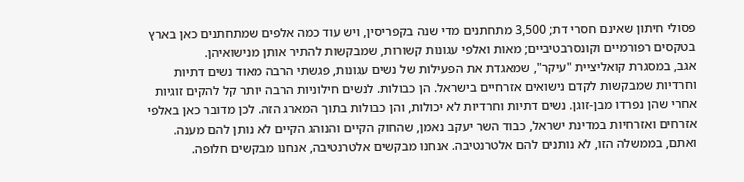פסולי חיתון שאינם חסרי דת; 3,500 מתחתנים מדי שנה בקפריסין, ויש עוד כמה אלפים שמתחתנים כאן בארץ בטקסים רפורמיים וקונסרבטיביים; מאות ואלפי עגונות קשורות, שמבקשות להתיר אותן מנישואיהן.
אגב, במסגרת קואליציית "עיקר", שמאגדת את הפעילות של נשים עגונות, פגשתי הרבה מאוד נשים דתיות וחרדיות שמבקשות לקדם נישואים אזרחיים בישראל. הן כבולות. לנשים חילוניות הרבה יותר קל להקים זוגיות אחרי שהן נפרדו מבן-זוגן. נשים דתיות וחרדיות לא יכולות, והן כבולות בתוך המארג הזה. לכן מדובר כאן באלפי אזרחים ואזרחיות במדינת ישראל, כבוד השר יעקב נאמן, שהחוק הקיים והנוהג הקיים לא נותן להם מענה. ואתם, בממשלה הזו, לא נותנים להם אלטרנטיבה. אנחנו מבקשים אלטרנטיבה, אנחנו מבקשים חלופה.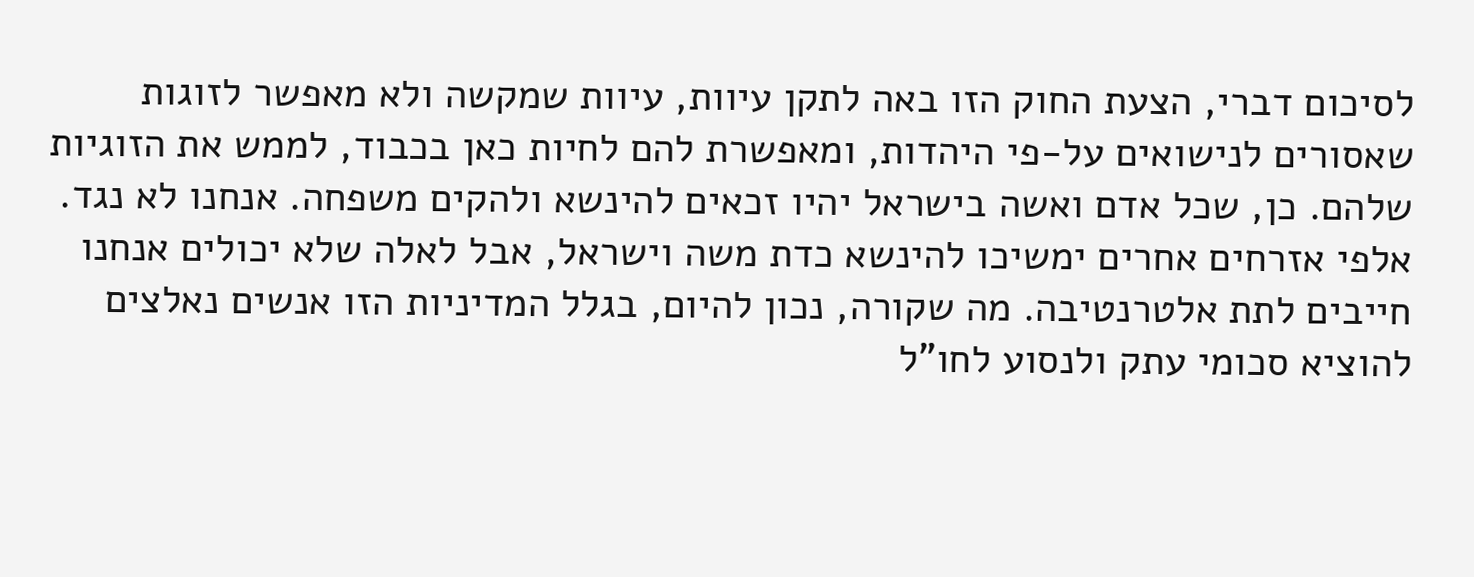לסיכום דברי, הצעת החוק הזו באה לתקן עיוות, עיוות שמקשה ולא מאפשר לזוגות שאסורים לנישואים על-פי היהדות, ומאפשרת להם לחיות כאן בכבוד, לממש את הזוגיות שלהם. כן, שכל אדם ואשה בישראל יהיו זכאים להינשא ולהקים משפחה. אנחנו לא נגד. אלפי אזרחים אחרים ימשיכו להינשא כדת משה וישראל, אבל לאלה שלא יכולים אנחנו חייבים לתת אלטרנטיבה. מה שקורה, נכון להיום, בגלל המדיניות הזו אנשים נאלצים להוציא סכומי עתק ולנסוע לחו"ל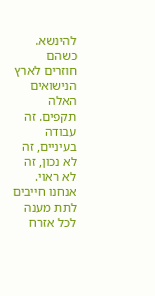להינשא. כשהם חוזרים לארץ הנישואים האלה תקפים. זה עבודה בעיניים, זה לא נכון, זה לא ראוי. אנחנו חייבים לתת מענה לכל אזרח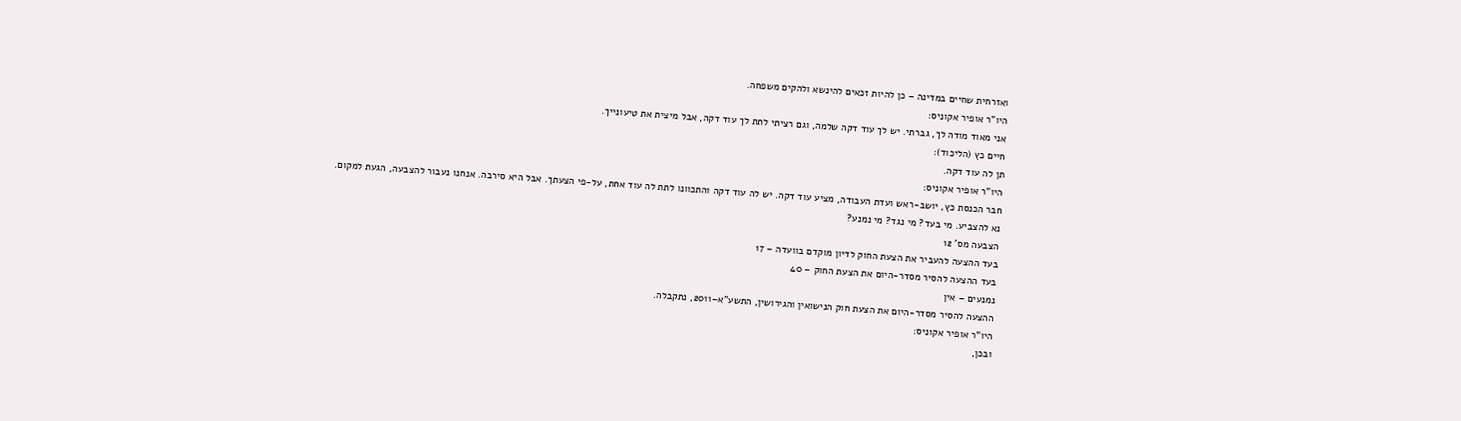ואזרחית שחיים במדינה – כן להיות זכאים להינשא ולהקים משפחה.
היו"ר אופיר אקוניס:
אני מאוד מודה לך, גברתי. יש לך עוד דקה שלמה, וגם רציתי לתת לך עוד דקה, אבל מיצית את טיעונייך.
חיים כץ (הליכוד):
תן לה עוד דקה.
היו"ר אופיר אקוניס:
חבר הכנסת כץ, יושב-ראש ועדת העבודה, מציע עוד דקה. יש לה עוד דקה והתכוונו לתת לה עוד אחת, על-פי הצעתך. אבל היא סירבה. אנחנו נעבור להצבעה, הגעת למקום.
נא להצביע. מי בעד? מי נגד? מי נמנע?
הצבעה מס' 12
בעד ההצעה להעביר את הצעת החוק לדיון מוקדם בוועדה – 17
בעד ההצעה להסיר מסדר-היום את הצעת החוק – 40
נמנעים – אין
ההצעה להסיר מסדר-היום את הצעת חוק הנישואין והגירושין, התשע"א–2011, נתקבלה.
היו"ר אופיר אקוניס:
ובכן,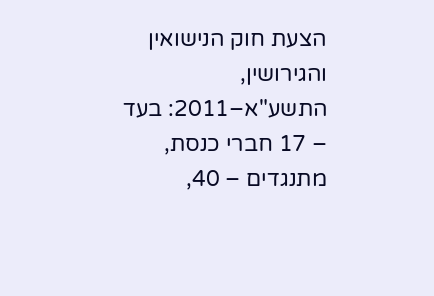הצעת חוק הנישואין והגירושין, התשע"א–2011: בעד – 17 חברי כנסת, מתנגדים – 40,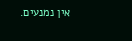אין נמנעים.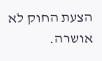הצעת החוק לא אושרה.